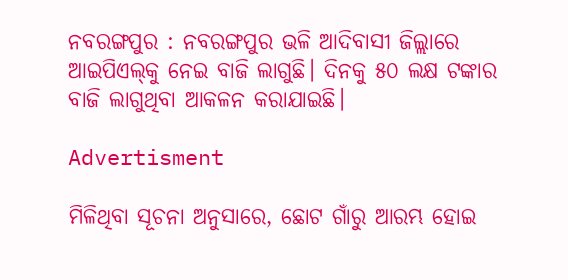ନବରଙ୍ଗପୁର : ନବରଙ୍ଗପୁର ଭଳି ଆଦିବାସୀ ଜିଲ୍ଲାରେ ଆଇପିଏଲ୍‌କୁ ନେଇ ବାଜି ଲାଗୁଛି। ଦିନକୁ ୫୦ ଲକ୍ଷ ଟଙ୍କାର ବାଜି ଲାଗୁଥିବା ଆକଳନ କରାଯାଇଛି।

Advertisment

ମିଳିଥିବା ସୂଚନା ଅନୁସାରେ, ଛୋଟ ଗାଁରୁ ଆରମ୍ଭ ହୋଇ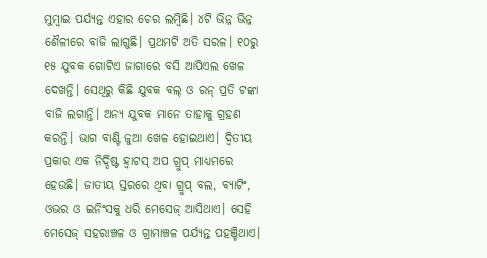ମୁମ୍ବାଇ ପର୍ଯ୍ୟନ୍ତ ଏହାର ଚେର ଲମ୍ବିଛି। ୪ଟି ଭିନ୍ନ ଭିନ୍ନ ଶୈଳୀରେ ବାଜି ଲାଗୁଛି। ପ୍ରଥମଟି ଅତି ସରଳ। ୧୦ରୁ ୧୫ ଯୁବକ ଗୋଟିଏ ଜାଗାରେ ବସି ଆପିଏଲ ଖେଳ ଦେଖନ୍ତି। ସେଥିରୁ କିଛି ଯୁବକ ବଲ୍ ଓ ରନ୍ ପ୍ରତି ଟଙ୍କା ବାଜି ଲଗାନ୍ତି। ଅନ୍ୟ ଯୁବକ ମାନେ ତାହାକୁ ଗ୍ରହଣ କରନ୍ତି। ଭାଗ ବାଣ୍ଟି ଜୁଆ ଖେଳ ହୋଇଥାଏ। ଦ୍ବିତୀୟ ପ୍ରକାର ଏକ ନିର୍ଦ୍ଦିଷ୍ଟ ହ୍ବାଟସ୍ ଅପ ଗ୍ରୁପ୍ ମାଧ୍ୟମରେ ହେଉଛି। ଜାତୀୟ ସ୍ତରରେ ଥିବା ଗ୍ରୁପ୍ ବଲ, ବ୍ୟାଟିଂ, ଓଭର ଓ ଇନିଂସକୁ ଧରି ମେସେଜ୍ ଆସିଥାଏ। ସେହି ମେସେଜ୍ ସହରାଞ୍ଚଳ ଓ ଗ୍ରାମାଞ୍ଚଳ ପର୍ଯ୍ୟନ୍ତ ପହଞ୍ଚିଥାଏ।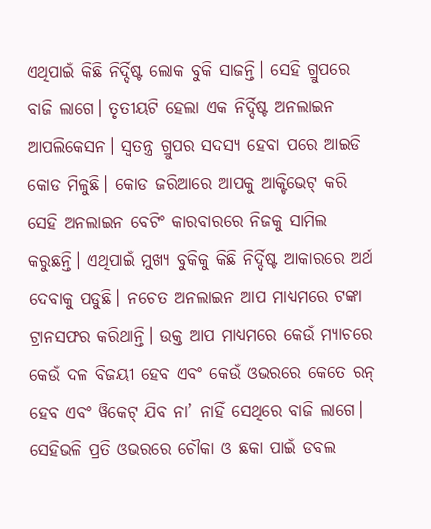ଏଥିପାଇଁ କିଛି ନିର୍ଦ୍ଦିଷ୍ଟ ଲୋକ ବୁକି ସାଜନ୍ତି। ସେହି ଗ୍ରୁପରେ ବାଜି ଲାଗେ। ତୃତୀୟଟି ହେଲା ଏକ ନିର୍ଦ୍ଦିଷ୍ଟ ଅନଲାଇନ ଆପଲିକେସନ। ସ୍ବତନ୍ତ୍ର ଗ୍ରୁପର ସଦସ୍ୟ ହେବା ପରେ ଆଇଡି କୋଡ ମିଳୁଛି। କୋଡ ଜରିଆରେ ଆପକୁ ଆକ୍ଟିଭେଟ୍ କରି ସେହି ଅନଲାଇନ ବେଟିଂ କାରବାରରେ ନିଜକୁ ସାମିଲ କରୁଛନ୍ତି। ଏଥିପାଇଁ ମୁଖ୍ୟ ବୁକିକୁ କିଛି ନିର୍ଦ୍ଦିଷ୍ଟ ଆକାରରେ ଅର୍ଥ ଦେବାକୁ ପଡୁଛି। ନଚେତ ଅନଲାଇନ ଆପ ମାଧ୍ୟମରେ ଟଙ୍କା ଟ୍ରାନସଫର କରିଥାନ୍ତି। ଉକ୍ତ ଆପ ମାଧ୍ୟମରେ କେଉଁ ମ୍ୟାଚରେ କେଉଁ ଦଳ ବିଜୟୀ ହେବ ଏବଂ କେଉଁ ଓଭରରେ କେତେ ରନ୍ ହେବ ଏବଂ ୱିକେଟ୍ ଯିବ ନା’ ନାହିଁ ସେଥିରେ ବାଜି ଲାଗେ। ସେହିଭଳି ପ୍ରତି ଓଭରରେ ଚୌକା ଓ ଛକା ପାଇଁ ଡବଲ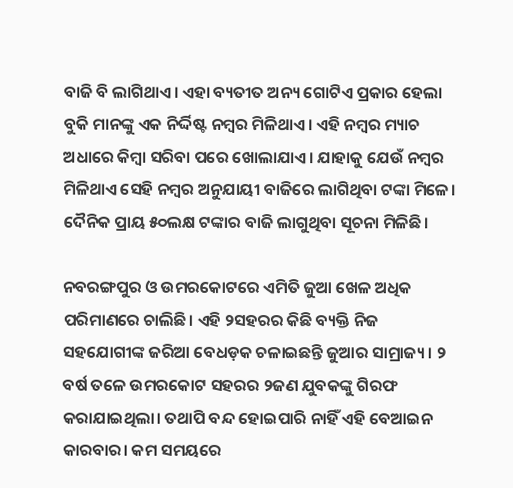ବାଜି ବି ଲାଗିଥାଏ। ଏହା ବ୍ୟତୀତ ଅନ୍ୟ ଗୋଟିଏ ପ୍ରକାର ହେଲା ବୁକି ମାନଙ୍କୁ ଏକ ନିର୍ଦ୍ଦିଷ୍ଟ ନମ୍ବର ମିଳିଥାଏ। ଏହି ନମ୍ବର ମ୍ୟାଚ ଅଧାରେ କିମ୍ବା ସରିବା ପରେ ଖୋଲାଯାଏ। ଯାହାକୁ ଯେଉଁ ନମ୍ବର ମିଳିଥାଏ ସେହି ନମ୍ବର ଅନୁଯାୟୀ ବାଜିରେ ଲାଗିଥିବା ଟଙ୍କା ମିଳେ। ଦୈନିକ ପ୍ରାୟ ୫୦ଲକ୍ଷ ଟଙ୍କାର ବାଜି ଲାଗୁଥିବା ସୂଚନା ମିଳିଛି।

ନବରଙ୍ଗପୁର ଓ ଉମରକୋଟରେ ଏମିତି ଜୁଆ ଖେଳ ଅଧିକ ପରିମାଣରେ ଚାଲିଛି। ଏହି ୨ସହରର କିଛି ବ୍ୟକ୍ତି ନିଜ ସହଯୋଗୀଙ୍କ ଜରିଆ ବେଧଡ଼କ ଚଳାଇଛନ୍ତି ଜୁଆର ସାମ୍ରାଜ୍ୟ। ୨ ବର୍ଷ ତଳେ ଉମରକୋଟ ସହରର ୨ଜଣ ଯୁବକଙ୍କୁ ଗିରଫ କରାଯାଇଥିଲା। ତଥାପି ବନ୍ଦ ହୋଇପାରି ନାହିଁ ଏହି ବେଆଇନ କାରବାର। କମ ସମୟରେ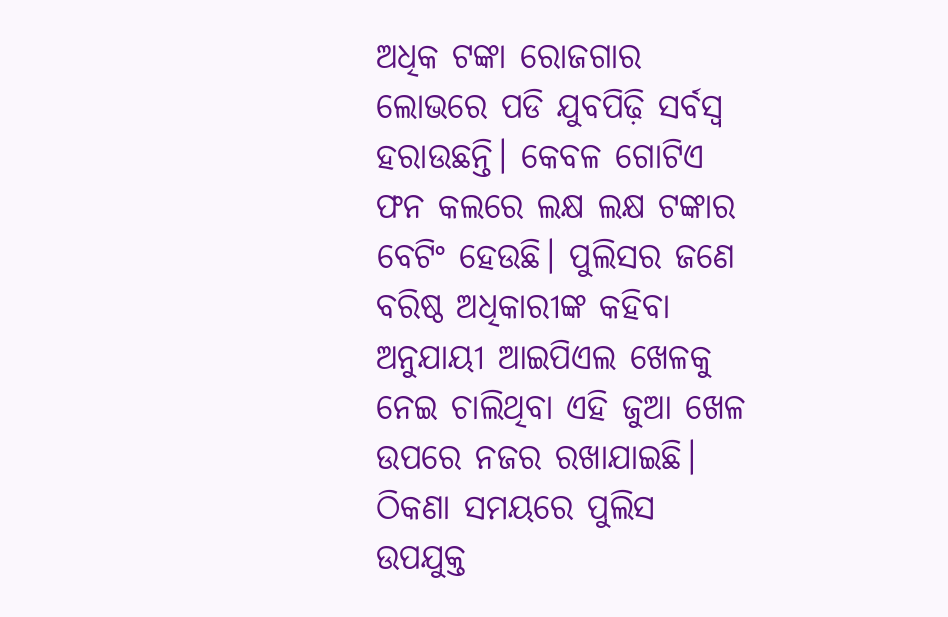ଅଧିକ ଟଙ୍କା ରୋଜଗାର ଲୋଭରେ ପଡି ଯୁବପିଢ଼ି ସର୍ବସ୍ବ ହରାଉଛନ୍ତି। କେବଳ ‌ଗୋଟିଏ ଫନ କଲରେ ଲକ୍ଷ ଲକ୍ଷ ଟଙ୍କାର ବେଟିଂ ହେଉଛି। ପୁଲିସର ଜଣେ ବରିଷ୍ଠ ଅଧିକାରୀଙ୍କ କହିବା ଅନୁଯାୟୀ ଆଇପିଏଲ ଖେଳକୁ ନେଇ ଚାଲିଥିବା ଏହି ଜୁଆ ଖେଳ ଉପରେ ନଜର ରଖାଯାଇଛି। ଠିକଣା ସମୟରେ ପୁଲିସ ଉପଯୁକ୍ତ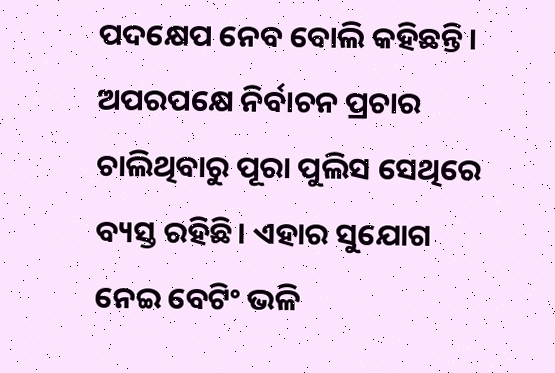ପଦକ୍ଷେପ ନେବ ବୋଲି କହିଛନ୍ତି। ଅପରପକ୍ଷେ ନିର୍ବାଚନ ପ୍ରଚାର ଚାଲିଥିବାରୁ ପୂରା ପୁଲିସ ସେଥିରେ ବ୍ୟସ୍ତ ରହିଛି। ଏହାର ସୁଯୋଗ ନେଇ ବେଟିଂ ଭଳି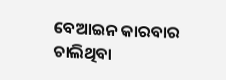ବେଆଇନ କାରବାର ଚାଲିଥିବା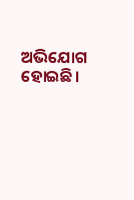ଅଭିଯୋଗ ହୋଇଛି।